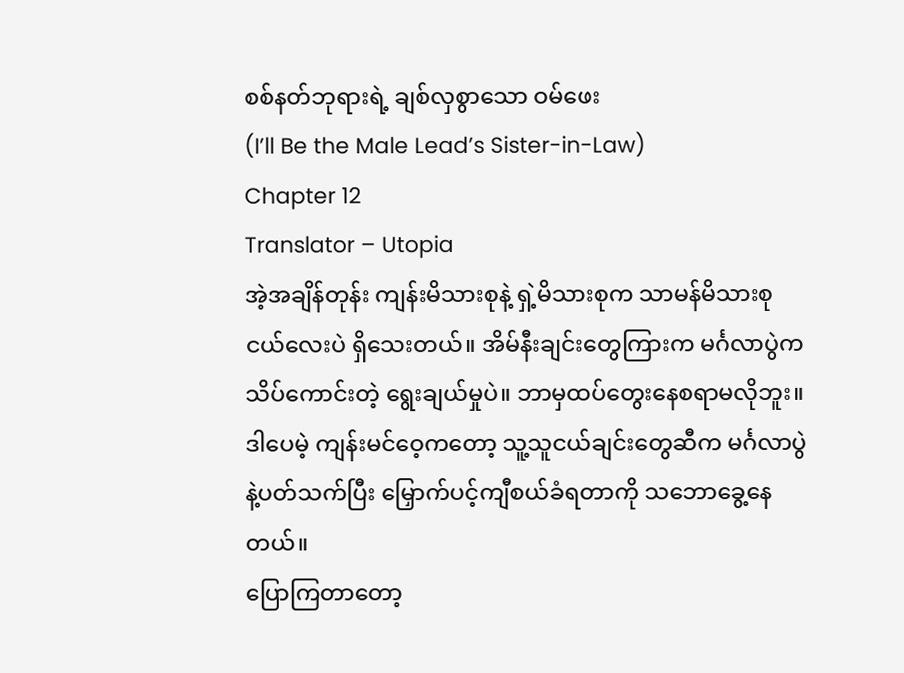စစ်နတ်ဘုရားရဲ့ ချစ်လှစွာသော ဝမ်ဖေး
(I’ll Be the Male Lead’s Sister-in-Law)
Chapter 12
Translator – Utopia
အဲ့အချိန်တုန်း ကျန်းမိသားစုနဲ့ ရှဲ့မိသားစုက သာမန်မိသားစုငယ်လေးပဲ ရှိသေးတယ်။ အိမ်နီးချင်းတွေကြားက မင်္ဂလာပွဲက သိပ်ကောင်းတဲ့ ရွေးချယ်မှုပဲ။ ဘာမှထပ်တွေးနေစရာမလိုဘူး။ ဒါပေမဲ့ ကျန်းမင်ဝေ့ကတော့ သူ့သူငယ်ချင်းတွေဆီက မင်္ဂလာပွဲနဲ့ပတ်သက်ပြီး မြှောက်ပင့်ကျီစယ်ခံရတာကို သဘောခွေ့နေတယ်။
ပြောကြတာတော့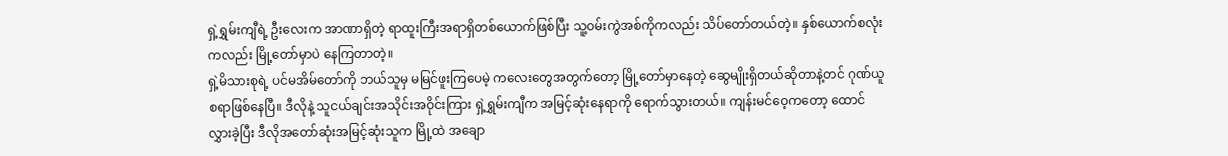ရှဲ့ရွှမ်းကျီရဲ့ ဦးလေးက အာဏာရှိတဲ့ ရာထူးကြီးအရာရှိတစ်ယောက်ဖြစ်ပြီး သူ့ဝမ်းကွဲအစ်ကိုကလည်း သိပ်တော်တယ်တဲ့။ နှစ်ယောက်စလုံးကလည်း မြို့တော်မှာပဲ နေကြတာတဲ့။
ရှဲ့မိသားစုရဲ့ ပင်မအိမ်တော်ကို ဘယ်သူမှ မမြင်ဖူးကြပေမဲ့ ကလေးတွေအတွက်တော့ မြို့တော်မှာနေတဲ့ ဆွေမျိုးရှိတယ်ဆိုတာနဲ့တင် ဂုဏ်ယူစရာဖြစ်နေပြီ။ ဒီလိုနဲ့ သူငယ်ချင်းအသိုင်းအဝိုင်းကြား ရှဲ့ရွှမ်းကျီက အမြင့်ဆုံးနေရာကို ရောက်သွားတယ်။ ကျန်းမင်ဝေ့ကတော့ ထောင်လွှားခဲ့ပြီး ဒီလိုအတော်ဆုံးအမြင့်ဆုံးသူက မြို့ထဲ အချော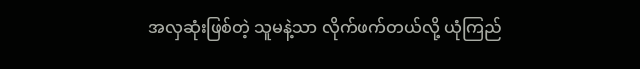အလှဆုံးဖြစ်တဲ့ သူမနဲ့သာ လိုက်ဖက်တယ်လို့ ယုံကြည်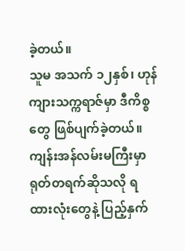ခဲ့တယ်။
သူမ အသက် ၁၂နှစ်၊ ဟုန်ကျားသက္ကရာဇ်မှာ ဒီကိစ္စတွေ ဖြစ်ပျက်ခဲ့တယ်။
ကျန်းအန်လမ်းမကြီးမှာ ရုတ်တရက်ဆိုသလို ရထားလုံးတွေနဲ့ ပြည့်နှက်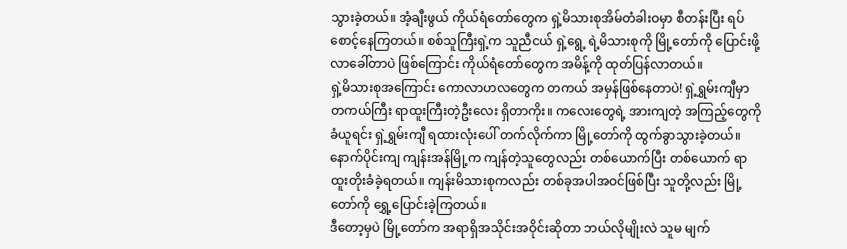သွားခဲ့တယ်။ အံ့ချီးဖွယ် ကိုယ်ရံတော်တွေက ရှဲ့မိသားစုအိမ်တံခါးဝမှာ စီတန်းပြီး ရပ်စောင့်နေကြတယ်။ စစ်သူကြီးရှဲ့က သူညီငယ် ရှဲ့ရွေ့ ရဲ့မိသားစုကို မြို့တော်ကို ပြောင်းဖို့ လာခေါ်တာပဲ ဖြစ်ကြောင်း ကိုယ်ရံတော်တွေက အမိန့်ကို ထုတ်ပြန်လာတယ်။
ရှဲ့မိသားစုအကြောင်း ကောလာဟလတွေက တကယ် အမှန်ဖြစ်နေတာပဲ! ရှဲ့ရွှမ်းကျီမှာ တကယ်ကြီး ရာထူးကြီးတဲ့ဦးလေး ရှိတာကိုး။ ကလေးတွေရဲ့ အားကျတဲ့ အကြည့်တွေကို ခံယူရင်း ရှဲ့ရွှမ်းကျီ ရထားလုံးပေါ် တက်လိုက်ကာ မြို့တော်ကို ထွက်ခွာသွားခဲ့တယ်။ နောက်ပိုင်းကျ ကျန်းအန်မြို့က ကျန်တဲ့သူတွေလည်း တစ်ယောက်ပြီး တစ်ယောက် ရာထူးတိုးခံခဲ့ရတယ်။ ကျန်းမိသားစုကလည်း တစ်ခုအပါအဝင်ဖြစ်ပြီး သူတို့လည်း မြို့တော်ကို ရွှေ့ပြောင်းခဲ့ကြတယ်။
ဒီတော့မှပဲ မြို့တော်က အရာရှိအသိုင်းအဝိုင်းဆိုတာ ဘယ်လိုမျိုးလဲ သူမ မျက်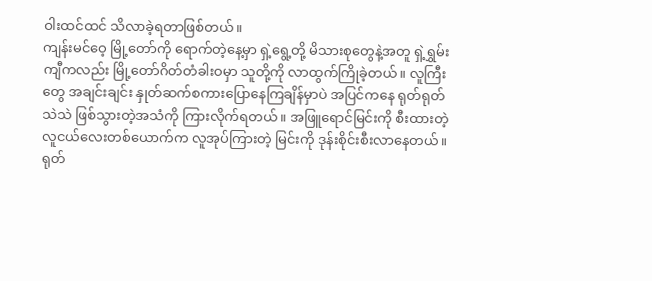ဝါးထင်ထင် သိလာခဲ့ရတာဖြစ်တယ်။
ကျန်းမင်ဝေ့ မြို့တော်ကို ရောက်တဲ့နေ့မှာ ရှဲ့ရွေ့တို့ မိသားစုတွေနဲ့အတူ ရှဲ့ရွှမ်းကျီကလည်း မြို့တော်ဂိတ်တံခါးဝမှာ သူတို့ကို လာထွက်ကြိုခဲ့တယ်။ လူကြီးတွေ အချင်းချင်း နှုတ်ဆက်စကားပြောနေကြချိန်မှာပဲ အပြင်ကနေ ရုတ်ရုတ်သဲသဲ ဖြစ်သွားတဲ့အသံကို ကြားလိုက်ရတယ်။ အဖြူရောင်မြင်းကို စီးထားတဲ့ လူငယ်လေးတစ်ယောက်က လူအုပ်ကြားတဲ့ မြင်းကို ဒုန်းစိုင်းစီးလာနေတယ်။
ရုတ်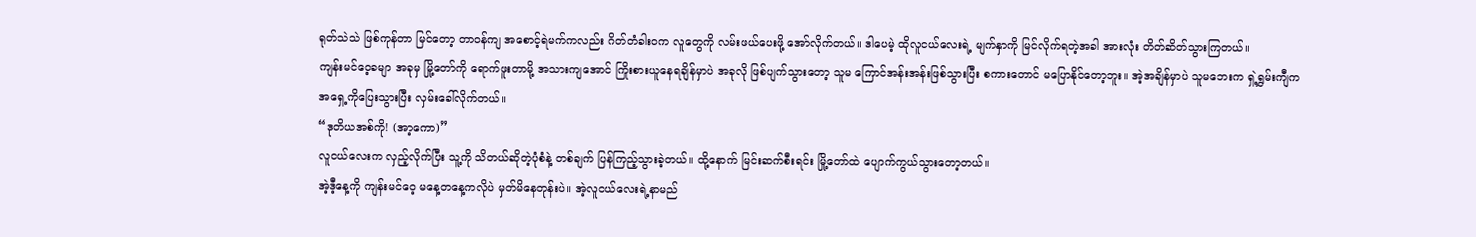ရုတ်သဲသဲ ဖြစ်ကုန်တာ မြင်တော့ တာဝန်ကျ အစောင့်ရဲမက်ကလည်း ဂိတ်တံခါးဝက လူတွေကို လမ်းဖယ်ပေးဖို့ အော်လိုက်တယ်။ ဒါပေမဲ့ ထိုလူငယ်လေးရဲ့ မျက်နှာကို မြင်လိုက်ရတဲ့အခါ အားလုံး တိတ်ဆိတ်သွားကြတယ်။
ကျန်းမင်ဝေ့ခမျာ အခုမှ မြို့တော်ကို ရောက်ဖူးတာမို့ အသားကျအောင် ကြိုးစားယူနေရချိန်မှာပဲ အခုလို ဖြစ်ပျက်သွားတော့ သူမ ကြောင်အန်းအန်းဖြစ်သွားပြီး စကားတောင် မပြောနိုင်တော့ဘူး။ အဲ့အချိန်မှာပဲ သူမဘေးက ရှဲ့ရွှမ်းကျီက အရှေ့ကိုပြေးသွားပြီး လှမ်းခေါ်လိုက်တယ်။
“ဒုတိယအစ်ကို! (အာ့ကော)”
လူငယ်လေးက လှည့်လိုက်ပြီး သူ့ကို သိတယ်ဆိုတဲ့ပုံစံနဲ့ တစ်ချက် ပြန်ကြည့်သွားခဲ့တယ်။ ထို့နောက် မြင်းဆက်စီးရင်း မြို့တော်ထဲ ပျောက်ကွယ်သွားတော့တယ်။
အဲ့ဒီ့နေ့ကို ကျန်းမင်ဝေ့ မနေ့တနေ့ကလိုပဲ မှတ်မိနေတုန်းပဲ။ အဲ့လူငယ်လေးရဲ့နာမည်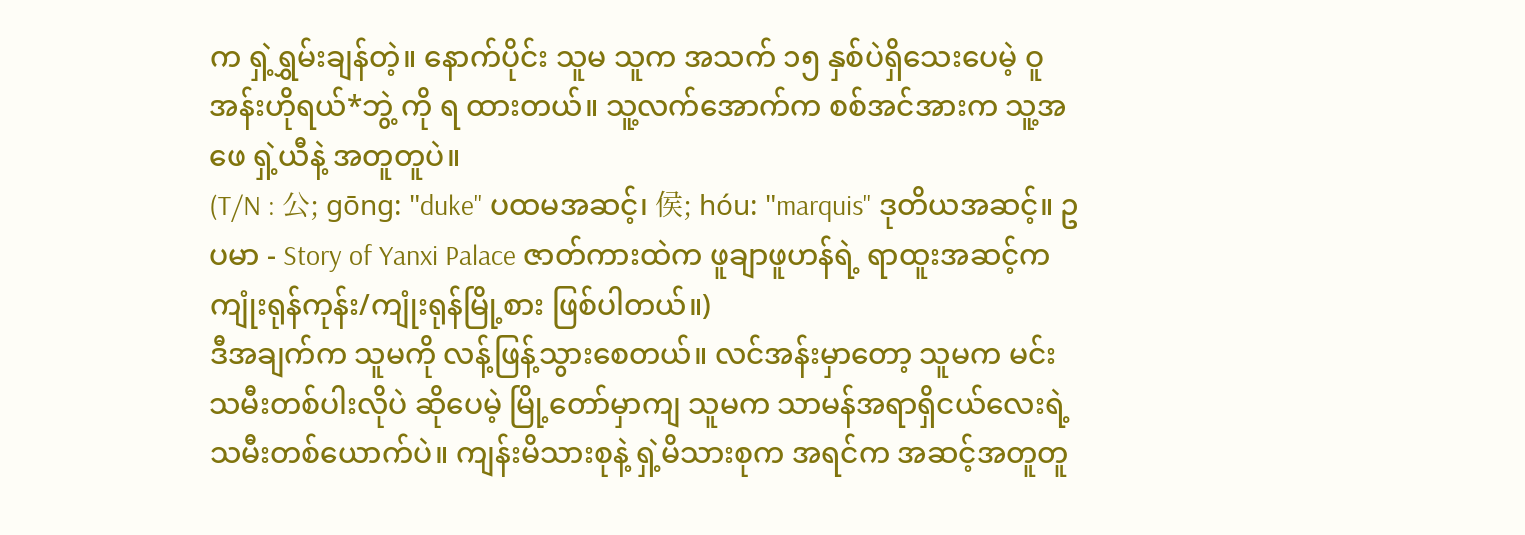က ရှဲ့ရွှမ်းချန်တဲ့။ နောက်ပိုင်း သူမ သူက အသက် ၁၅ နှစ်ပဲရှိသေးပေမဲ့ ဝူအန်းဟိုရယ်*ဘွဲ့ ကို ရ ထားတယ်။ သူ့လက်အောက်က စစ်အင်အားက သူ့အဖေ ရှဲ့ယီနဲ့ အတူတူပဲ။
(T/N : 公; gōng: "duke" ပထမအဆင့်၊ 侯; hóu: "marquis" ဒုတိယအဆင့်။ ဥပမာ - Story of Yanxi Palace ဇာတ်ကားထဲက ဖူချာဖူဟန်ရဲ့ ရာထူးအဆင့်က ကျုံးရုန်ကုန်း/ကျုံးရုန်မြို့စား ဖြစ်ပါတယ်။)
ဒီအချက်က သူမကို လန့်ဖြန့်သွားစေတယ်။ လင်အန်းမှာတော့ သူမက မင်းသမီးတစ်ပါးလိုပဲ ဆိုပေမဲ့ မြို့တော်မှာကျ သူမက သာမန်အရာရှိငယ်လေးရဲ့ သမီးတစ်ယောက်ပဲ။ ကျန်းမိသားစုနဲ့ ရှဲ့မိသားစုက အရင်က အဆင့်အတူတူ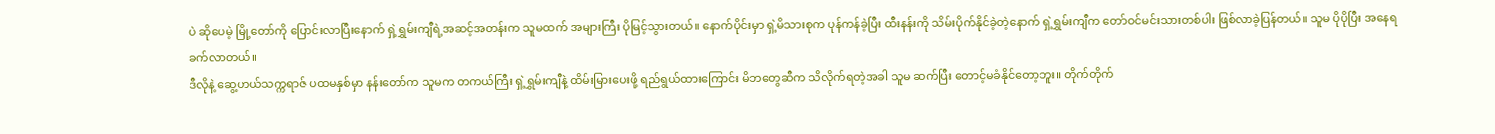ပဲ ဆိုပေမဲ့ မြို့တော်ကို ပြောင်းလာပြီးနောက် ရှဲ့ရွှမ်းကျီရဲ့အဆင့်အတန်းက သူမထက် အများကြီး ပိုမြင့်သွားတယ်။ နောက်ပိုင်းမှာ ရှဲ့မိသားစုက ပုန်ကန်ခဲ့ပြီး ထီးနန်းကို သိမ်းပိုက်နိုင်ခဲ့တဲ့နောက် ရှဲ့ရွှမ်းကျီက တော်ဝင်မင်းသားတစ်ပါး ဖြစ်လာခဲ့ပြန်တယ်။ သူမ ပိုပိုပြီး အနေရခက်လာတယ်။
ဒီလိုနဲ့ ဆွေ့ဟယ်သက္ကရာဇ် ပထမနှစ်မှာ နန်းတော်က သူမက တကယ်ကြီး ရှဲ့ရွှမ်းကျီနဲ့ ထိမ်းမြားပေးဖို့ ရည်ရွယ်ထားကြောင်း မိဘတွေဆီက သိလိုက်ရတဲ့အခါ သူမ ဆက်ပြီး တောင့်မခံနိုင်တော့ဘူး။ တိုက်တိုက်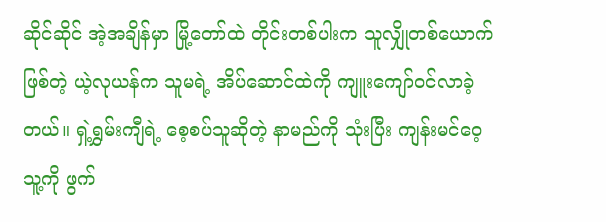ဆိုင်ဆိုင် အဲ့အချိန်မှာ မြို့တော်ထဲ တိုင်းတစ်ပါးက သူလျှိုတစ်ယောက်ဖြစ်တဲ့ ယဲ့လုယန်က သူမရဲ့ အိပ်ဆောင်ထဲကို ကျူးကျော်ဝင်လာခဲ့တယ်။ ရှဲ့ရွှမ်းကျီရဲ့ စေ့စပ်သူဆိုတဲ့ နာမည်ကို သုံးပြီး ကျန်းမင်ဝေ့ သူ့ကို ဖွက်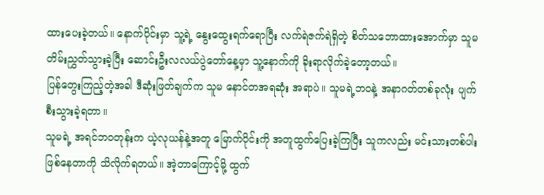ထားပေးခဲ့တယ်။ နောက်ပိုင်းမှာ သူ့ရဲ့ နွေးထွေးရက်ရောပြီး လက်ရဲဇက်ရဲရှိတဲ့ စိတ်သဘောထားအောက်မှာ သူမ တိမ်းညွှတ်သွားခဲ့ပြီး ဆောင်းဦးလလယ်ပွဲတော်နေ့မှာ သူ့နောက်ကို ခိုးရာလိုက်ခဲ့တော့တယ်။
ပြန်တွေးကြည့်တဲ့အခါ ဒီဆုံးဖြတ်ချက်က သူမ နောင်တအရဆုံး အရာပဲ။ သူမရဲ့ဘဝနဲ့ အနာဂတ်တစ်ခုလုံး ပျက်စီးသွားခဲ့ရတာ။
သူမရဲ့ အရင်ဘဝတုန်းက ယဲ့လုယန်နဲ့အတူ မြောက်ပိုင်းကို အတူထွက်ပြေးခဲ့ကြပြီး သူကလည်း မင်းသားတစ်ပါးဖြစ်နေတာကို သိလိုက်ရတယ်။ အဲ့တာကြောင့်မို့ ထွက်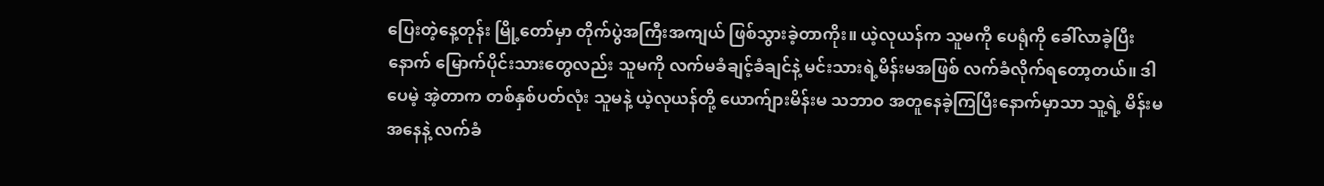ပြေးတဲ့နေ့တုန်း မြို့တော်မှာ တိုက်ပွဲအကြီးအကျယ် ဖြစ်သွားခဲ့တာကိုး။ ယဲ့လုယန်က သူမကို ပေရုံကို ခေါ်လာခဲ့ပြီးနောက် မြောက်ပိုင်းသားတွေလည်း သူမကို လက်မခံချင့်ခံချင်နဲ့ မင်းသားရဲ့မိန်းမအဖြစ် လက်ခံလိုက်ရတော့တယ်။ ဒါပေမဲ့ အဲ့တာက တစ်နှစ်ပတ်လုံး သူမနဲ့ ယဲ့လုယန်တို့ ယောက်ျားမိန်းမ သဘာဝ အတူနေခဲ့ကြပြီးနောက်မှာသာ သူ့ရဲ့ မိန်းမအနေနဲ့ လက်ခံ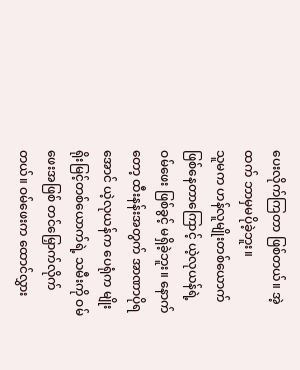ပေးလိုက်ကြတာ ဖြစ်တယ်။ အဲ့ထက် ဘာမှမပိုခဲ့ဘူး။
သူမက ဟန်လူမျိုးတစ်ယောက်ဖြစ်နေတာကြောင့် ယဲ့လုယန်ရဲ့ ဝမ်ဖေး ဖြစ်ခွင့် မရှိခဲ့ဘူး။ နောက်တော့ ထီးနန်းအတွက် အာဏာပိုရအောင် ယဲ့လုယန်က ပေရုံက မျိုးရိုးမြင့်တစ်ယောက်ရဲ့ သမီးကို ဝမ်ဖေးအဖြစ် တင်မြှောက်လိုက်တယ်။ ဝမ်ဖေးက ထောင်လွှား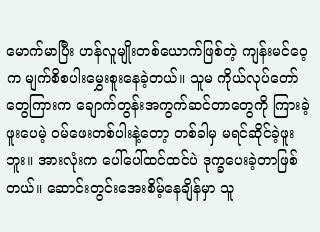မောက်မာပြီး ဟန်လူမျိုးတစ်ယောက်ဖြစ်တဲ့ ကျန်းမင်ဝေ့က မျက်စိစပါးမွှေးစူးနေခဲ့တယ်။ သူမ ကိုယ်လုပ်တော်တွေကြားက ချောက်တွန်းအကွက်ဆင်တာတွေကို ကြားခဲ့ဖူးပေမဲ့ ဝမ်ဖေးတစ်ပါးနဲ့တော့ တစ်ခါမှ မရင်ဆိုင်ခဲ့ဖူးဘူး။ အားလုံးက ပေါ်ပေါ်ထင်ထင်ပဲ ဒုက္ခပေးခဲ့တာဖြစ်တယ်။ ဆောင်းတွင်းအေးစိမ့်နေချိန်မှာ သူ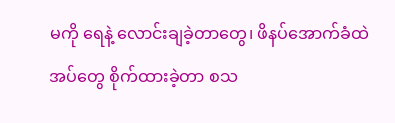မကို ရေနဲ့ လောင်းချခဲ့တာတွေ၊ ဖိနပ်အောက်ခံထဲ အပ်တွေ စိုက်ထားခဲ့တာ စသ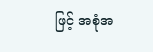ဖြင့် အစုံအ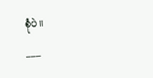စုံပဲ။
___